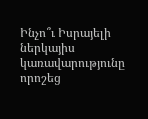Ինչո՞ւ Իսրայելի ներկայիս կառավարությունը որոշեց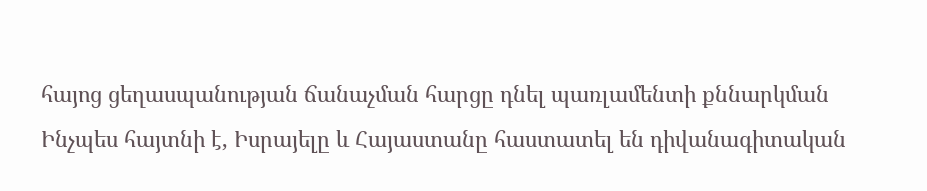հայոց ցեղասպանության ճանաչման հարցը դնել պառլամենտի քննարկման
Ինչպես հայտնի է, Իսրայելը և Հայաստանը հաստատել են դիվանագիտական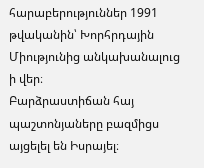հարաբերություններ 1991 թվականին՝ Խորհրդային Միությունից անկախանալուց ի վեր։
Բարձրաստիճան հայ պաշտոնյաները բազմիցս այցելել են Իսրայել։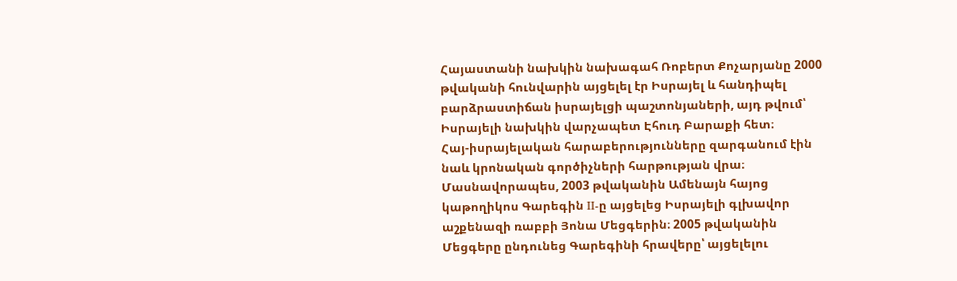Հայաստանի նախկին նախագահ Ռոբերտ Քոչարյանը 2000 թվականի հունվարին այցելել էր Իսրայել և հանդիպել բարձրաստիճան իսրայելցի պաշտոնյաների, այդ թվում՝ Իսրայելի նախկին վարչապետ Էհուդ Բարաքի հետ։
Հայ-իսրայելական հարաբերությունները զարգանում էին նաև կրոնական գործիչների հարթության վրա։
Մասնավորապես, 2003 թվականին Ամենայն հայոց կաթողիկոս Գարեգին II-ը այցելեց Իսրայելի գլխավոր աշքենազի ռաբբի Յոնա Մեցգերին։ 2005 թվականին Մեցգերը ընդունեց Գարեգինի հրավերը՝ այցելելու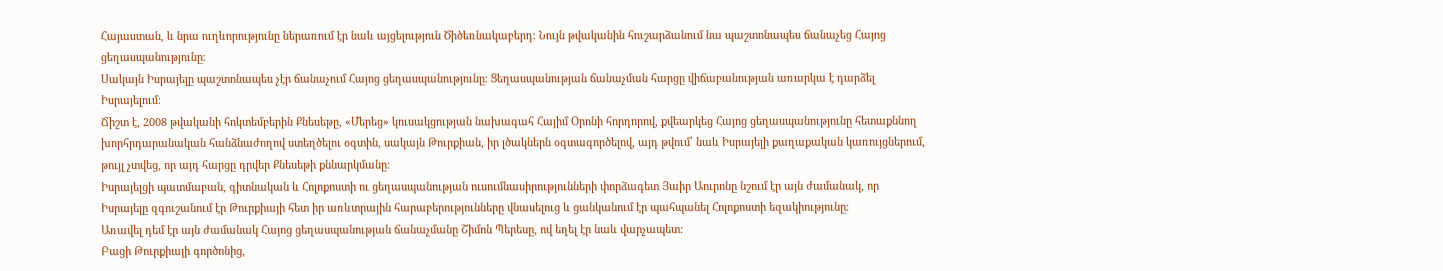Հայաստան, և նրա ուղևորությունը ներառում էր նաև այցելություն Ծիծեռնակաբերդ։ Նույն թվականին հուշարձանում նա պաշտոնապես ճանաչեց Հայոց ցեղասպանությունը։
Սակայն Իսրայելը պաշտոնապես չէր ճանաչում Հայոց ցեղասպանությունը։ Ցեղասպանության ճանաչման հարցը վիճաբանության առարկա է դարձել Իսրայելում։
Ճիշտ է, 2008 թվականի հոկտեմբերին Քնեսեթը, «Մերեց» կուսակցության նախագահ Հայիմ Օրոնի հորդորով, քվեարկեց Հայոց ցեղասպանությունը հետաքննող խորհրդարանական հանձնաժողով ստեղծելու օգտին, սակայն Թուրքիան, իր լծակներն օգտագործելով, այդ թվում՝ նաև Իսրայելի քաղաքական կառույցներում, թույլ չտվեց, որ այդ հարցը դրվեր Քնեսեթի քննարկմանը։
Իսրայելցի պատմաբան, գիտնական և Հոլոքոստի ու ցեղասպանության ուսումնասիրությունների փորձագետ Յաիր Աուրոնը նշում էր այն ժամանակ, որ Իսրայելը զգուշանում էր Թուրքիայի հետ իր առևտրային հարաբերությունները վնասելուց և ցանկանում էր պահպանել Հոլոքոստի եզակիությունը։
Առավել դեմ էր այն ժամանակ Հայոց ցեղասպանության ճանաչմանը Շիմոն Պերեսը, ով եղել էր նաև վարչապետ։
Բացի Թուրքիայի գործոնից,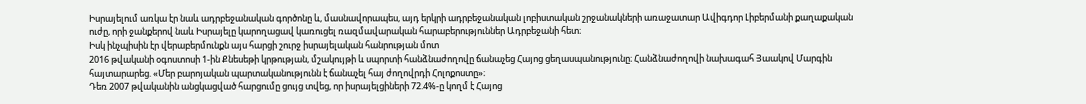Իսրայելում առկա էր նաև ադրբեջանական գործոնը և, մասնավորապես, այդ երկրի ադրբեջանական լոբիստական շրջանակների առաջատար Ավիգդոր Լիբերմանի քաղաքական ուժը, որի ջանքերով նաև Իսրայելը կարողացավ կառուցել ռազմավարական հարաբերություններ Ադրբեջանի հետ։
Իսկ ինչպիսին էր վերաբերմունքն այս հարցի շուրջ իսրայելական հանրության մոտ
2016 թվականի օգոստոսի 1-ին Քնեսեթի կրթության, մշակույթի և սպորտի հանձնաժողովը ճանաչեց Հայոց ցեղասպանությունը։ Հանձնաժողովի նախագահ Յաակով Մարգին հայտարարեց. «Մեր բարոյական պարտականությունն է ճանաչել հայ ժողովրդի Հոլոքոստը»։
Դեռ 2007 թվականին անցկացված հարցումը ցույց տվեց, որ իսրայելցիների 72.4%-ը կողմ է Հայոց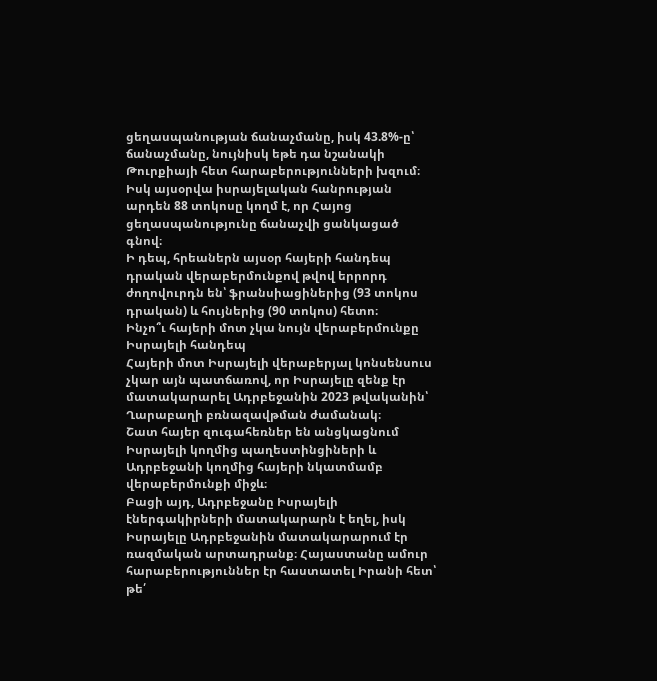ցեղասպանության ճանաչմանը, իսկ 43.8%-ը՝ ճանաչմանը, նույնիսկ եթե դա նշանակի Թուրքիայի հետ հարաբերությունների խզում։
Իսկ այսօրվա իսրայելական հանրության արդեն 88 տոկոսը կողմ է, որ Հայոց ցեղասպանությունը ճանաչվի ցանկացած գնով։
Ի դեպ, հրեաներն այսօր հայերի հանդեպ դրական վերաբերմունքով թվով երրորդ ժողովուրդն են՝ ֆրանսիացիներից (93 տոկոս դրական) և հույներից (90 տոկոս) հետո։
Ինչո՞ւ հայերի մոտ չկա նույն վերաբերմունքը Իսրայելի հանդեպ
Հայերի մոտ Իսրայելի վերաբերյալ կոնսենսուս չկար այն պատճառով, որ Իսրայելը զենք էր մատակարարել Ադրբեջանին 2023 թվականին՝ Ղարաբաղի բռնազավթման ժամանակ։
Շատ հայեր զուգահեռներ են անցկացնում Իսրայելի կողմից պաղեստինցիների և Ադրբեջանի կողմից հայերի նկատմամբ վերաբերմունքի միջև։
Բացի այդ, Ադրբեջանը Իսրայելի էներգակիրների մատակարարն է եղել, իսկ Իսրայելը Ադրբեջանին մատակարարում էր ռազմական արտադրանք։ Հայաստանը ամուր հարաբերություններ էր հաստատել Իրանի հետ՝ թե՛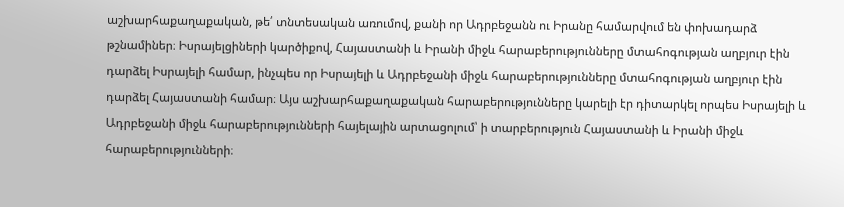աշխարհաքաղաքական, թե՛ տնտեսական առումով, քանի որ Ադրբեջանն ու Իրանը համարվում են փոխադարձ թշնամիներ։ Իսրայելցիների կարծիքով, Հայաստանի և Իրանի միջև հարաբերությունները մտահոգության աղբյուր էին դարձել Իսրայելի համար, ինչպես որ Իսրայելի և Ադրբեջանի միջև հարաբերությունները մտահոգության աղբյուր էին դարձել Հայաստանի համար։ Այս աշխարհաքաղաքական հարաբերությունները կարելի էր դիտարկել որպես Իսրայելի և Ադրբեջանի միջև հարաբերությունների հայելային արտացոլում՝ ի տարբերություն Հայաստանի և Իրանի միջև հարաբերությունների։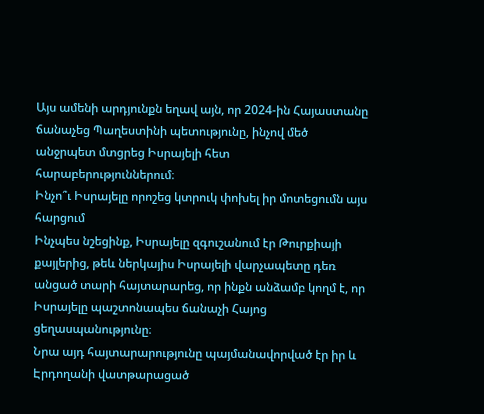Այս ամենի արդյունքն եղավ այն, որ 2024-ին Հայաստանը ճանաչեց Պաղեստինի պետությունը, ինչով մեծ անջրպետ մտցրեց Իսրայելի հետ հարաբերություններում։
Ինչո՞ւ Իսրայելը որոշեց կտրուկ փոխել իր մոտեցումն այս հարցում
Ինչպես նշեցինք, Իսրայելը զգուշանում էր Թուրքիայի քայլերից, թեև ներկայիս Իսրայելի վարչապետը դեռ անցած տարի հայտարարեց, որ ինքն անձամբ կողմ է, որ Իսրայելը պաշտոնապես ճանաչի Հայոց ցեղասպանությունը։
Նրա այդ հայտարարությունը պայմանավորված էր իր և Էրդողանի վատթարացած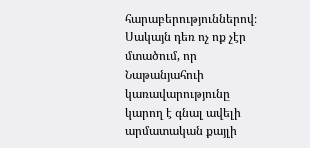հարաբերություններով։
Սակայն դեռ ոչ ոք չէր մտածում, որ Նաթանյահուի կառավարությունը կարող է գնալ ավելի արմատական քայլի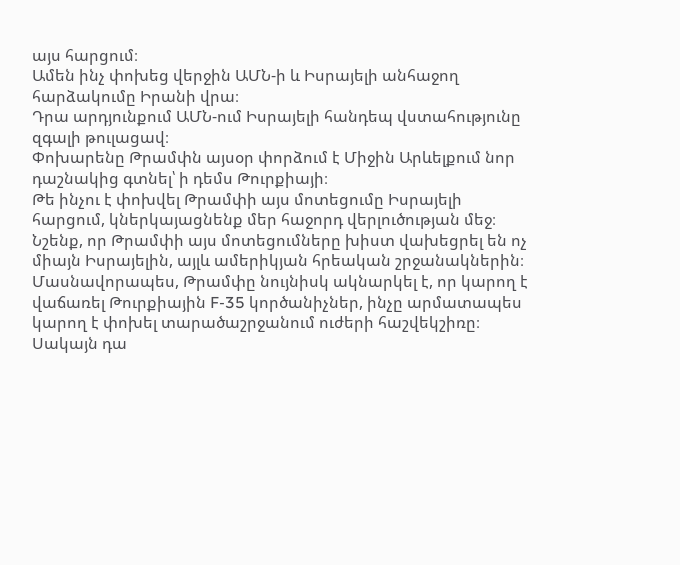այս հարցում։
Ամեն ինչ փոխեց վերջին ԱՄՆ-ի և Իսրայելի անհաջող հարձակումը Իրանի վրա։
Դրա արդյունքում ԱՄՆ-ում Իսրայելի հանդեպ վստահությունը զգալի թուլացավ։
Փոխարենը Թրամփն այսօր փորձում է Միջին Արևելքում նոր դաշնակից գտնել՝ ի դեմս Թուրքիայի։
Թե ինչու է փոխվել Թրամփի այս մոտեցումը Իսրայելի հարցում, կներկայացնենք մեր հաջորդ վերլուծության մեջ։
Նշենք, որ Թրամփի այս մոտեցումները խիստ վախեցրել են ոչ միայն Իսրայելին, այլև ամերիկյան հրեական շրջանակներին։
Մասնավորապես, Թրամփը նույնիսկ ակնարկել է, որ կարող է վաճառել Թուրքիային F-35 կործանիչներ, ինչը արմատապես կարող է փոխել տարածաշրջանում ուժերի հաշվեկշիռը։
Սակայն դա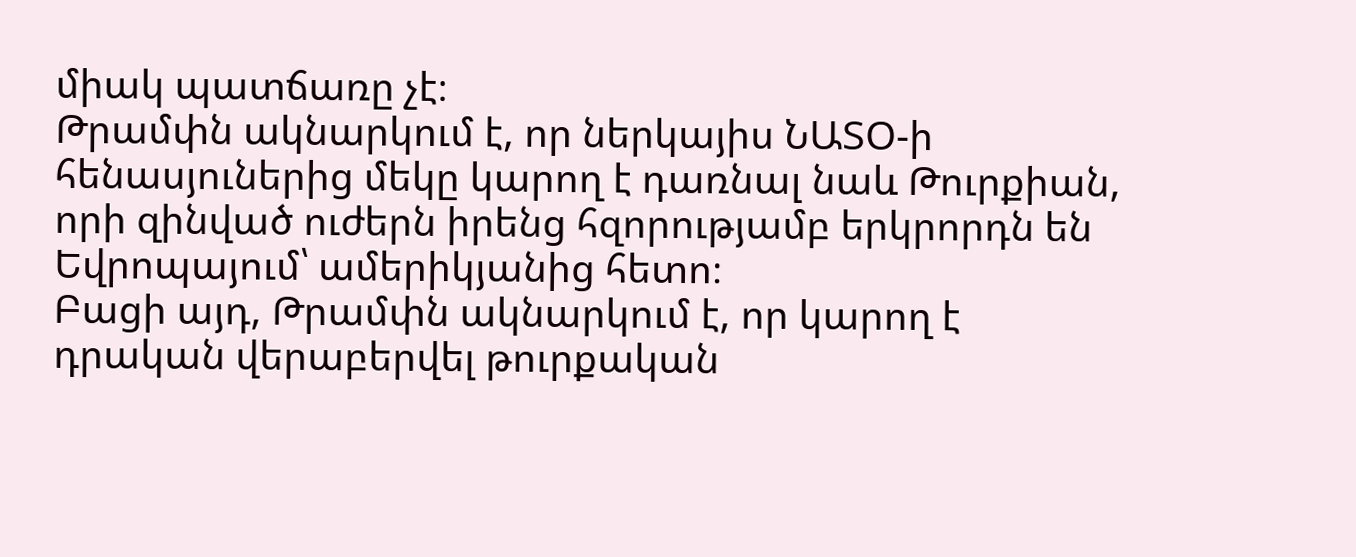միակ պատճառը չէ։
Թրամփն ակնարկում է, որ ներկայիս ՆԱՏՕ-ի հենասյուներից մեկը կարող է դառնալ նաև Թուրքիան, որի զինված ուժերն իրենց հզորությամբ երկրորդն են Եվրոպայում՝ ամերիկյանից հետո։
Բացի այդ, Թրամփն ակնարկում է, որ կարող է դրական վերաբերվել թուրքական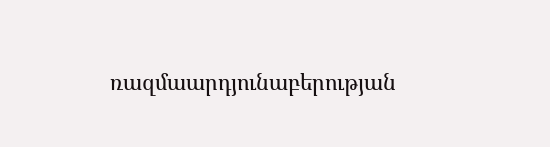ռազմաարդյունաբերության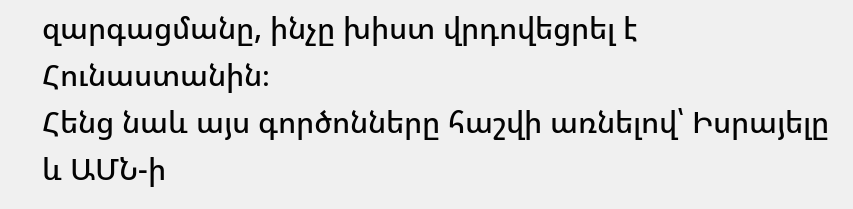զարգացմանը, ինչը խիստ վրդովեցրել է Հունաստանին։
Հենց նաև այս գործոնները հաշվի առնելով՝ Իսրայելը և ԱՄՆ-ի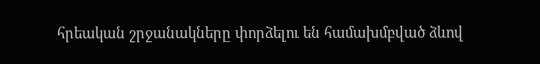հրեական շրջանակները փորձելու են համախմբված ձևով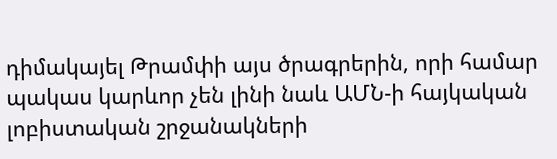դիմակայել Թրամփի այս ծրագրերին, որի համար պակաս կարևոր չեն լինի նաև ԱՄՆ-ի հայկական լոբիստական շրջանակների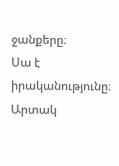ջանքերը։
Սա է իրականությունը։
Արտակ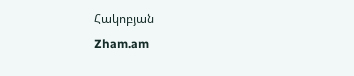Հակոբյան
Zham.am